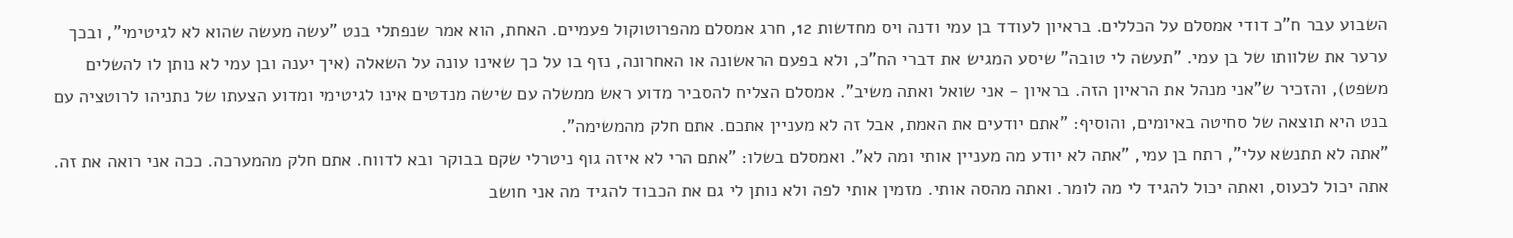השבוע עבר ח"כ דודי אמסלם על הכללים. בראיון לעודד בן עמי ודנה ויס מחדשות 12, חרג אמסלם מהפרוטוקול פעמיים. האחת, הוא אמר שנפתלי בנט "עשה מעשה שהוא לא לגיטימי", ובכך ערער את שלוותו של בן עמי. "תעשה לי טובה" שיסע המגיש את דברי הח"כ, ולא בפעם הראשונה או האחרונה, נזף בו על כך שאינו עונה על השאלה (איך יענה ובן עמי לא נותן לו להשלים משפט), והזכיר ש"אני מנהל את הראיון הזה. בראיון - אני שואל ואתה משיב". אמסלם הצליח להסביר מדוע ראש ממשלה עם שישה מנדטים אינו לגיטימי ומדוע הצעתו של נתניהו לרוטציה עם בנט היא תוצאה של סחיטה באיומים, והוסיף: "אתם יודעים את האמת, אבל זה לא מעניין אתכם. אתם חלק מהמשימה".
"אתה לא תתנשא עלי", רתח בן עמי, "אתה לא יודע מה מעניין אותי ומה לא". ואמסלם בשלו: "אתם הרי לא איזה גוף ניטרלי שקם בבוקר ובא לדווח. אתם חלק מהמערכה. ככה אני רואה את זה. אתה יכול לכעוס, ואתה יכול להגיד לי מה לומר. ואתה מהסה אותי. מזמין אותי לפה ולא נותן לי גם את הכבוד להגיד מה אני חושב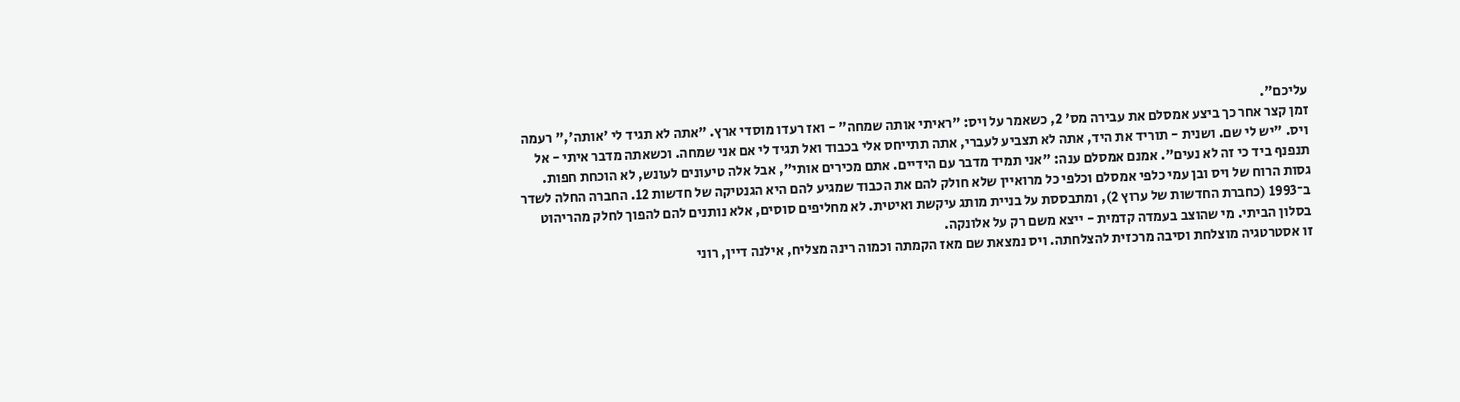עליכם".
זמן קצר אחר כך ביצע אמסלם את עבירה מס' 2, כשאמר על ויס: "ראיתי אותה שמחה" - ואז רעדו מוסדי ארץ. "אתה לא תגיד לי 'אותה'," רעמה ויס. "יש לי שם. ושנית - תוריד את היד, אתה לא תצביע לעברי, אתה תתייחס אלי בכבוד ואל תגיד לי אם אני שמחה. וכשאתה מדבר איתי - אל תנפנף ביד כי זה לא נעים". אמנם אמסלם ענה: "אני תמיד מדבר עם הידיים. אתם מכירים אותי", אבל אלה טיעונים לעונש, לא הוכחת חפות.
גסות הרוח של ויס ובן עמי כלפי אמסלם וכלפי כל מרואיין שלא חולק להם את הכבוד שמגיע להם היא הגנטיקה של חדשות 12. החברה החלה לשדר ב־1993 (כחברת החדשות של ערוץ 2), ומתבססת על בניית מותג עיקשת ואיטית. לא מחליפים סוסים, אלא נותנים להם להפוך לחלק מהריהוט בסלון הביתי. מי שהוצב בעמדה קדמית - ייצא משם רק על אלונקה.
זו אסטרטגיה מוצלחת וסיבה מרכזית להצלחתה. ויס נמצאת שם מאז הקמתה וכמוה רינה מצליח, אילנה דיין, רוני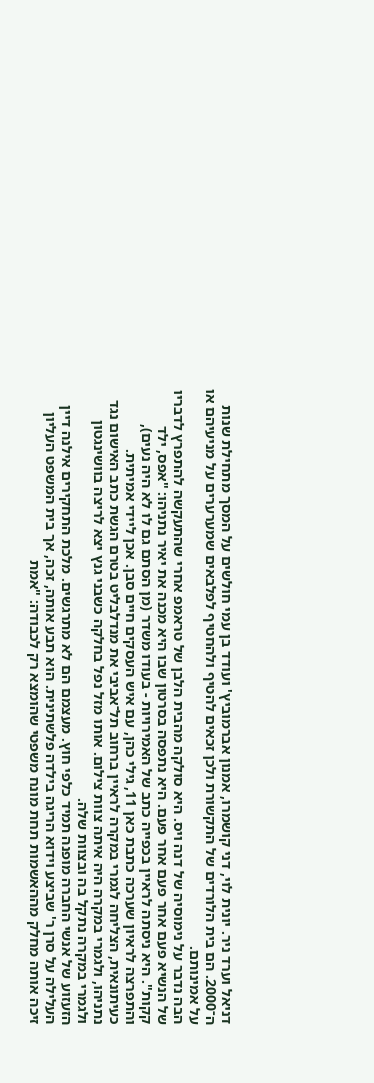דניאל וערד ניר. יונית לוי, דני קושמרו, אמנון אברמוביץ' ועודד בן עמי חולשים על המסך מתחילת שנות ה־2000. הם בית הלורדים של התקשורת ולכן זכאים להטיף ולהחטיף לפלבאים שמערערים על מניעיהם או על אמינותם.
הבה נדבר על נימוסיה של דנה ויס. היא סולקה מהבית הלבן של טראמפ אחרי שהתעקשה להתפרץ לדבריו של הנשיא פעם אחר פעם אחר פעם. היא נתפסה בסרטון שבו היא מכנה את יאיר נתניהו: "אפס, ילד קקות". היא ניסתה לראיין בכפייה כתב של האמירויות - בעודו משדר (מן הסתם גם לו לא היה נעים), והתפרצה לראיון שערכה כתבת כאן 11, גילי כהן, עם איש העסקים חיים סבן. אכן ליידי אמיתית.
כעיתונאית, הצליחה לגמרי במקרה לראיין ברחוב תל־אביבי את מנדלבליט בטרם הגשת כתב האישום נגד נתניהו, ולגמרי במקרה היה איתה צוות צילום. אותו מזל נפל בחלקה כשבני גנץ יצא לריצה בוושינגטון ולגמרי במקרה נתקל בה ובצוות שלה.
הזעזוע של אנשי החברה מופנה תמיד כלפי חוץ. מעצמם הם לא מתרגשים. מלכת התחקירים אילנה דיין העלילה על סרן ר' שביצע וידוא הריגה בילדה פלשתינית. הוא תבע אותה, זכה, אך בית המשפט העליון זיכה אותה מחלק מההאשמות תחת מונח משפטי שהומצא רק לכבודה: "אמת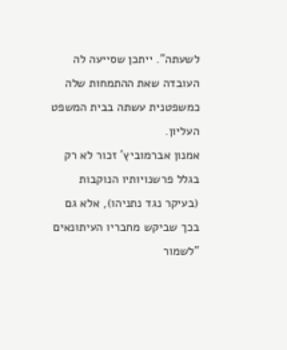לשעתה". ייתכן שסייעה לה העובדה שאת ההתמחות שלה כמשפטנית עשתה בבית המשפט העליון.
אמנון אברמוביץ' זכור לא רק בגלל פרשנויותיו הנוקבות (בעיקר נגד נתניהו), אלא גם בכך שביקש מחבריו העיתונאים "לשמור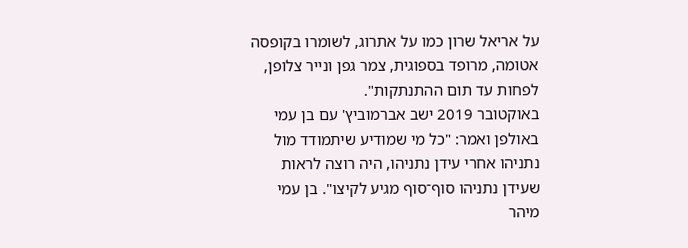על אריאל שרון כמו על אתרוג, לשומרו בקופסה אטומה, מרופד בספוגית, צמר גפן ונייר צלופן, לפחות עד תום ההתנתקות".
באוקטובר 2019 ישב אברמוביץ' עם בן עמי באולפן ואמר: "כל מי שמודיע שיתמודד מול נתניהו אחרי עידן נתניהו, היה רוצה לראות שעידן נתניהו סוף־סוף מגיע לקיצו". בן עמי מיהר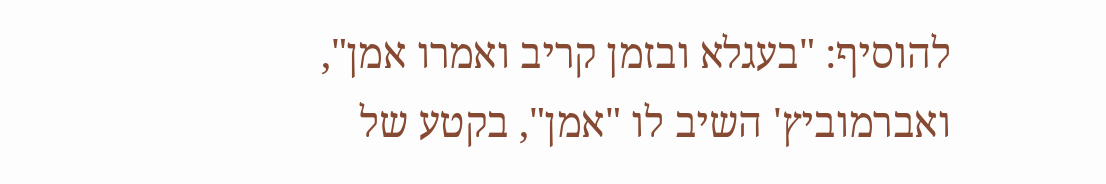להוסיף: "בעגלא ובזמן קריב ואמרו אמן", ואברמוביץ' השיב לו "אמן", בקטע של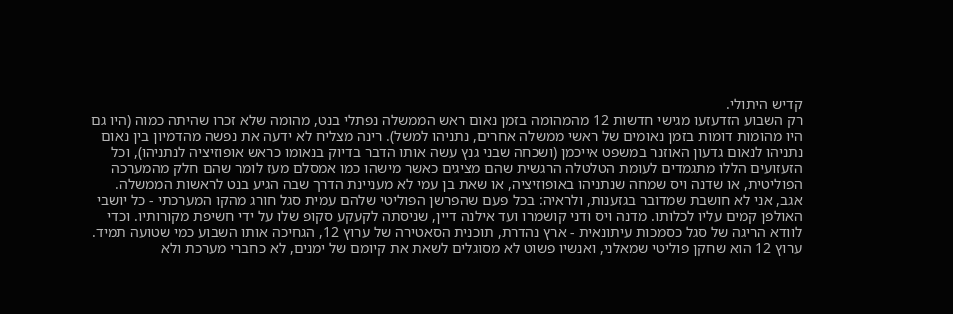קדיש היתולי.
רק השבוע הזדעזעו מגישי חדשות 12 מהמהומה בזמן נאום ראש הממשלה נפתלי בנט, מהומה שלא זכרו שהיתה כמוה (היו גם היו מהומות דומות בזמן נאומים של ראשי ממשלה אחרים, נתניהו למשל). רינה מצליח לא ידעה את נפשה מהדמיון בין נאום נתניהו לנאום גדעון האוזנר במשפט אייכמן (ושכחה שבני גנץ עשה אותו הדבר בדיוק בנאומו כראש אופוזיציה לנתניהו), וכל הזעזועים הללו מתגמדים לעומת הטלטלה הרגשית שהם מציגים כאשר מישהו כמו אמסלם מעז לומר שהם חלק מהמערכה הפוליטית, או שדנה ויס שמחה שנתניהו באופוזיציה, או שאת בן עמי לא מעניינת הדרך שבה הגיע בנט לראשות הממשלה.
אגב, אני לא חושבת שמדובר בגזענות, ולראיה: בכל פעם שהפרשן הפוליטי שלהם עמית סגל חורג מהקו המערכתי - כל יושבי האולפן קמים עליו לכלותו. מדנה ויס ודני קושמרו ועד אילנה דיין, שניסתה לקעקע סקופ שלו על ידי חשיפת מקורותיו. וכדי לוודא הריגה של סגל כסמכות עיתונאית - ארץ נהדרת, תוכנית הסאטירה של ערוץ 12, הגחיכה אותו השבוע כמי שטועה תמיד.
ערוץ 12 הוא שחקן פוליטי שמאלני, ואנשיו פשוט לא מסוגלים לשאת את קיומם של ימנים, לא כחברי מערכת ולא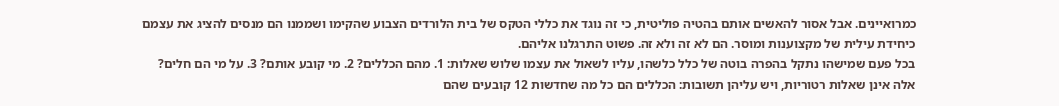כמרואיינים. אבל אסור להאשים אותם בהטיה פוליטית, כי זה נוגד את כללי הטקס של בית הלורדים הצבוע שהקימו ושממנו הם מנסים להציג את עצמם כיחידת עילית של מקצוענות ומוסר. הם לא זה ולא זה. פשוט התרגלנו אליהם.
בכל פעם שמישהו נתקל בהפרה בוטה של כלל כלשהו, עליו לשאול את עצמו שלוש שאלות: 1. מהם הכללים? 2. מי קובע אותם? 3. על מי הם חלים? אלה אינן שאלות רטוריות, ויש עליהן תשובות: הכללים הם כל מה שחדשות 12 קובעים שהם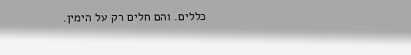כללים. והם חלים רק על הימין.